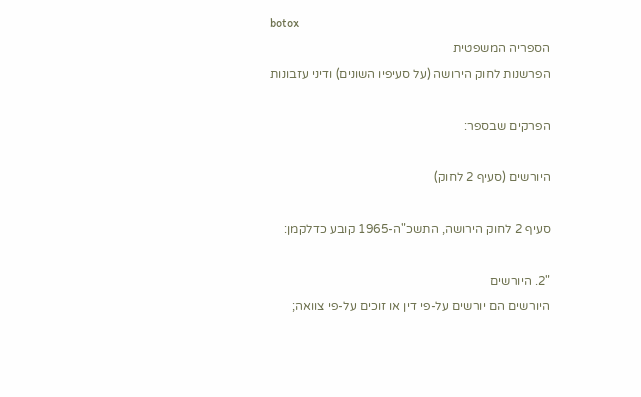botox
הספריה המשפטית
הפרשנות לחוק הירושה (על סעיפיו השונים) ודיני עזבונות

הפרקים שבספר:

היורשים (סעיף 2 לחוק)

סעיף 2 לחוק הירושה, התשכ"ה-1965 קובע כדלקמן:

"2. היורשים
היורשים הם יורשים על-פי דין או זוכים על-פי צוואה;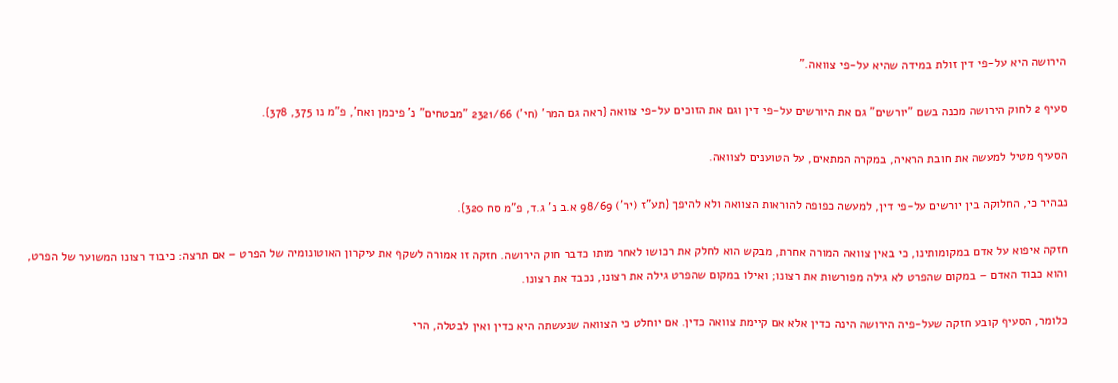הירושה היא על-פי דין זולת במידה שהיא על-פי צוואה."

סעיף 2 לחוק הירושה מכנה בשם "יורשים" גם את היורשים על-פי דין וגם את הזוכים על-פי צוואה {ראה גם המר' (חי') 2321/66 "מבטחים" נ' פיכמן ואח', פ"מ נו 375, 378}.

הסעיף מטיל למעשה את חובת הראיה, במקרה המתאים, על הטוענים לצוואה.

נבהיר כי, החלוקה בין יורשים על-פי דין, למעשה כפופה להוראות הצוואה ולא להיפך {תע"ז (יר') 98/69 א.ב נ' ג.ד, פ"מ סח 320}.

חזקה איפוא על אדם במקומותינו, כי באין צוואה המורה אחרת, מבקש הוא לחלק את רכושו לאחר מותו כדבר חוק הירושה. חזקה זו אמורה לשקף את עיקרון האוטונומיה של הפרט – אם תרצה: כיבוד רצונו המשוער של הפרט, והוא כבוד האדם – במקום שהפרט לא גילה מפורשות את רצונו; ואילו במקום שהפרט גילה את רצונו, נכבד את רצונו.

כלומר, הסעיף קובע חזקה שעל-פיה הירושה הינה כדין אלא אם קיימת צוואה כדין. אם יוחלט כי הצוואה שנעשתה היא כדין ואין לבטלה, הרי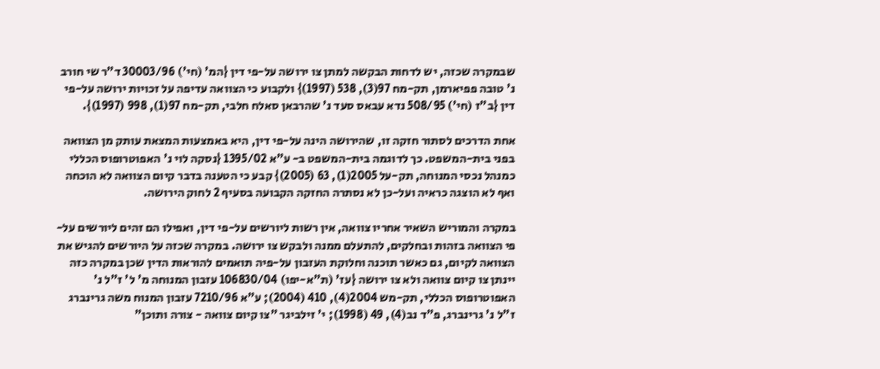שבמקרה שכזה, יש לדחות הבקשה למתן צו ירושה על-פי דין {המ' (חי') 30003/96 ד"ר שי חורב נ' טובה פפיארמן, תק-מח 97(3), 538 (1997)} ולקבוע כי הצוואה עדיפה על זכויות ירושה על-פי דין {ב"ז (חי') 508/95 נדא עבאס סעד נ' שהרבאן סאלח חלבי, תק-מח 97(1), 998 (1997)}.

אחת הדרכים לסתור חזקה זו, שהירושה הינה על-פי דין, היא באמצעות המצאת עותק מן הצוואה בפני בית-המשפט. כך לדוגמה בית-המשפט ב- ע"א 1395/02 {נסקה לוי נ' האפוטרופוס הכללי כמנהל נכסי המנוחה, תק-על 2005(1), 63 (2005)} קבע כי הטענה בדבר קיום הצוואה לא הוכחה ואף לא הוצגה כראיה ועל-כן לא נסתרה החזקה הקבועה בסעיף 2 לחוק הירושה.

במקרה והמוריש השאיר אחריו צוואה, אין רשות ליורשים על-פי דין, ואפילו הם זהים ליורשים על-פי הצוואה בזהות ובחלקים, להתעלם ממנה ולבקש צו ירושה. במקרה שכזה על היורשים להגיש את הצוואה לקיום, גם כאשר תוכנה וחלוקת העזבון על-פיה תואמים להוראות הדין שכן במקרה כזה יינתן צו קיום צוואה ולא צו ירושה {עז' (ת"א-יפו) 106830/04 עזבון המנוחה מ' ל' ז"ל נ' האפוטרופוס הכללי, תק-מש 2004(4), 410 (2004); ע"א 7210/96 עזבון המנוח משה גרינברג ז"ל נ' גרינברג, פ"ד נב(4), 49 (1998); י' זילביגר "צו קיום צוואה - צורה ותוכן"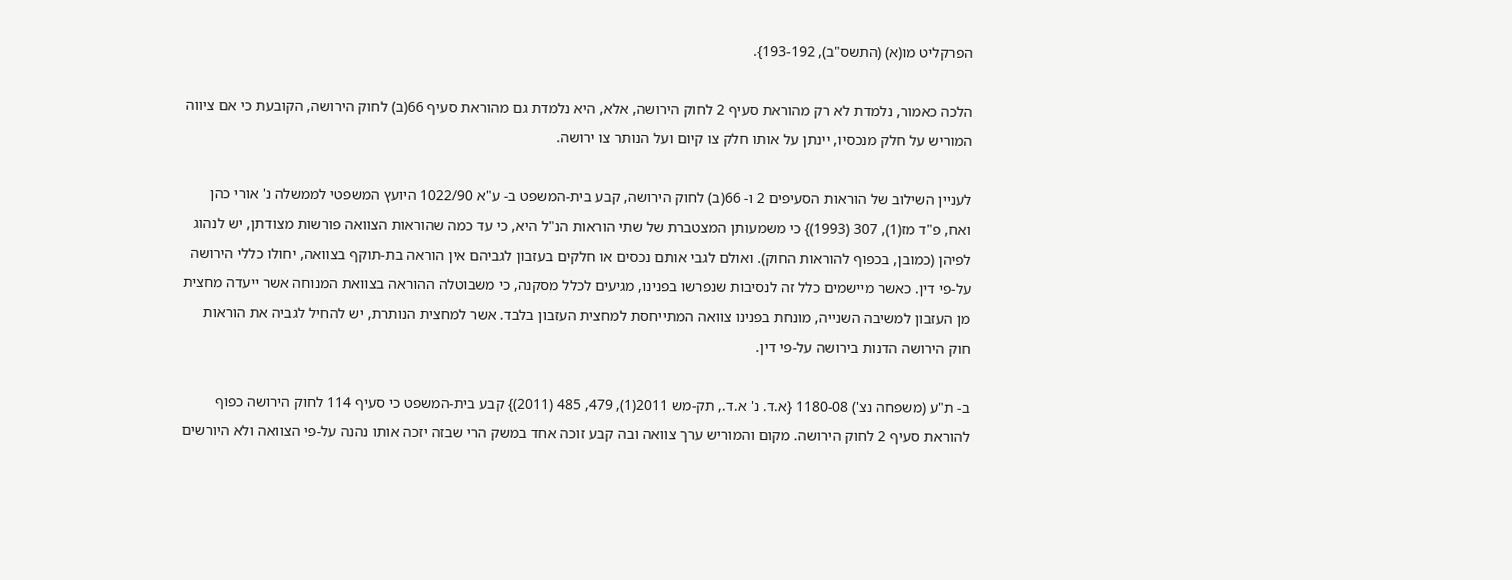הפרקליט מו(א) (התשס"ב), 193-192}.

הלכה כאמור, נלמדת לא רק מהוראת סעיף 2 לחוק הירושה, אלא, היא נלמדת גם מהוראת סעיף 66(ב) לחוק הירושה, הקובעת כי אם ציווה המוריש על חלק מנכסיו, יינתן על אותו חלק צו קיום ועל הנותר צו ירושה.

לעניין השילוב של הוראות הסעיפים 2 ו- 66(ב) לחוק הירושה, קבע בית-המשפט ב- ע"א 1022/90 היועץ המשפטי לממשלה נ' אורי כהן ואח, פ"ד מז(1), 307 (1993)} כי משמעותן המצטברת של שתי הוראות הנ"ל היא, כי עד כמה שהוראות הצוואה פורשות מצודתן, יש לנהוג לפיהן (כמובן, בכפוף להוראות החוק). ואולם לגבי אותם נכסים או חלקים בעזבון לגביהם אין הוראה בת-תוקף בצוואה, יחולו כללי הירושה על-פי דין. כאשר מיישמים כלל זה לנסיבות שנפרשו בפנינו, מגיעים לכלל מסקנה, כי משבוטלה ההוראה בצוואת המנוחה אשר ייעדה מחצית מן העזבון למשיבה השנייה, מונחת בפנינו צוואה המתייחסת למחצית העזבון בלבד. אשר למחצית הנותרת, יש להחיל לגביה את הוראות חוק הירושה הדנות בירושה על-פי דין.

ב- ת"ע (משפחה נצ') 1180-08 {א.ד. נ' א.ד., תק-מש 2011(1), 479, 485 (2011)} קבע בית-המשפט כי סעיף 114 לחוק הירושה כפוף להוראת סעיף 2 לחוק הירושה. מקום והמוריש ערך צוואה ובה קבע זוכה אחד במשק הרי שבזה יזכה אותו נהנה על-פי הצוואה ולא היורשים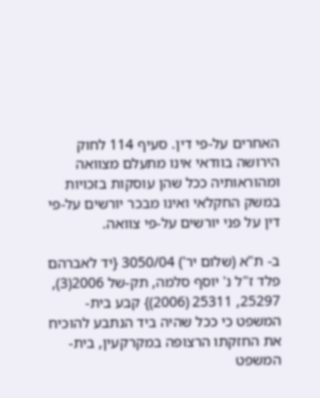האחרים על-פי דין. סעיף 114 לחוק הירושה בוודאי אינו מתעלם מצוואה ומהוראותיה ככל שהן עוסקות בזכויות במשק החקלאי ואינו מבכר יורשים על-פי דין על פני יורשים על-פי צוואה.

ב- ת"א (שלום יר') 3050/04 {יד לאברהם פלד ז"ל נ' יוסף סלמה, תק-של 2006(3), 25297, 25311 (2006)} קבע בית-המשפט כי ככל שהיה ביד הנתבע להוכיח את החזקתו הרצופה במקרקעין, בית-המשפט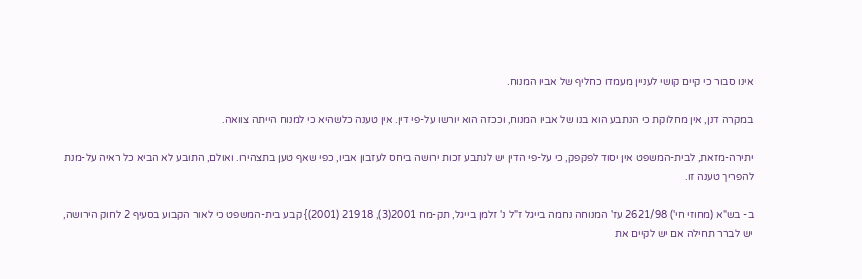אינו סבור כי קיים קושי לעניין מעמדו כחליף של אביו המנוח.

במקרה דנן, אין מחלוקת כי הנתבע הוא בנו של אביו המנוח, וככזה הוא יורשו על-פי דין. אין טענה כלשהיא כי למנוח הייתה צוואה.

יתירה-מזאת, לבית-המשפט אין יסוד לפקפק, כי על-פי הדין יש לנתבע זכות ירושה ביחס לעזבון אביו, כפי שאף טען בתצהירו. ואולם, התובע לא הביא כל ראיה על-מנת להפריך טענה זו.

ב- בש"א (מחוזי חי') 2621/98 עז' המנוחה נחמה בייגל ז"ל נ' זלמן בייגל, תק-מח 2001(3), 21918 (2001)} קבע בית-המשפט כי לאור הקבוע בסעיף 2 לחוק הירושה, יש לברר תחילה אם יש לקיים את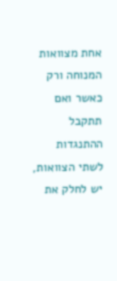אחת מצוואות המנוחה ורק כאשר ואם תתקבל ההתנגדות לשתי הצוואות, יש לחלק את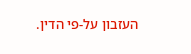העזבון על-פי הדין.